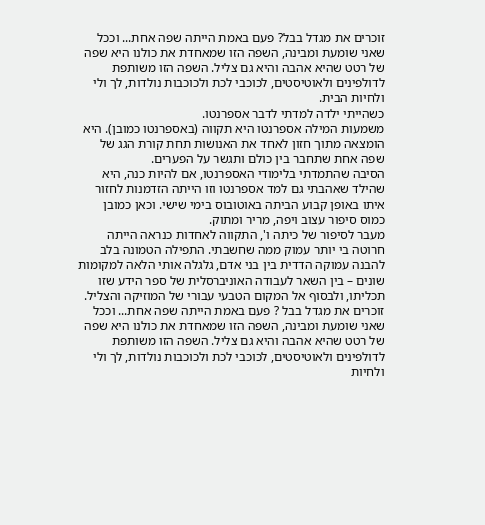זוכרים את מגדל בבל? פעם באמת הייתה שפה אחת... וככל שאני שומעת ומבינה, השפה הזו שמאחדת את כולנו היא שפה של רטט שהיא אהבה והיא גם צליל. השפה הזו משותפת לדולפינים ולאוטיסטים, לכוכבי לכת ולכוכבות נולדות, לך ולי ולחיות הבית.
כשהייתי ילדה למדתי לדבר אספרנטו.
משמעות המילה אספרנטו היא תקווה (באספרנטו כמובן). היא הומצאה מתוך חזון לאחד את האנושות תחת קורת הגג של שפה אחת שתחבר בין כולם ותגשר על הפערים.
הסיבה שהתמדתי בלימודי האספרנטו, אם להיות כנה, היא שהילד שאהבתי גם למד אספרנטו וזו הייתה הזדמנות לחזור איתו באופן קבוע הביתה באוטובוס בימי שישי. וכאן כמובן כמוס סיפור עצוב ויפה, מריר ומתוק.
מעבר לסיפור של כיתה ו', התקווה לאחדות כנראה הייתה חרוטה בי יותר עמוק ממה שחשבתי. התפילה הטמונה בלב להבנה עמוקה הדדית בין בני אדם, גלגלה אותי הלאה למקומות שונים – בין השאר לעבודה האוניברסלית של ספר הידע שזו תכליתו, ולבסוף אל המקום הטבעי עבורי של המוזיקה והצליל.
זוכרים את מגדל בבל ? פעם באמת הייתה שפה אחת... וככל שאני שומעת ומבינה, השפה הזו שמאחדת את כולנו היא שפה של רטט שהיא אהבה והיא גם צליל. השפה הזו משותפת לדולפינים ולאוטיסטים, לכוכבי לכת ולכוכבות נולדות, לך ולי ולחיות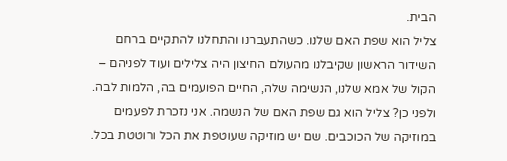הבית.
צליל הוא שפת האם שלנו. כשהתעברנו והתחלנו להתקיים ברחם השידור הראשון שקיבלנו מהעולם החיצון היה צלילים ועוד לפניהם – הקול של אמא שלנו, הנשימה שלה, החיים הפועמים בה, הלמות לבה.
ולפני כן? צליל הוא גם שפת האם של הנשמה. אני נזכרת לפעמים במוזיקה של הכוכבים. שם יש מוזיקה שעוטפת את הכל ורוטטת בכל.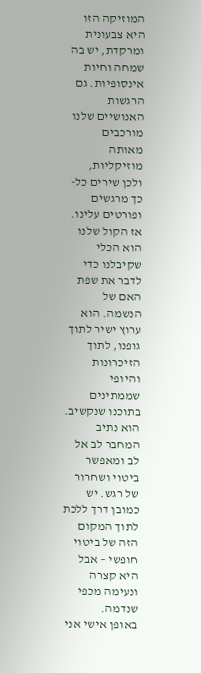המוזיקה הזו היא צבעונית ומרקדת, יש בה שמחה וחיות אינסופיות. גם הרגשות האנושיים שלנו מורכבים מאותה מוזיקליות, ולכן שירים כל-כך מרגשים ופורטים עלינו.
אז הקול שלנו הוא הכלי שקיבלנו כדי לדבר את שפת האם של הנשמה. הוא ערוץ ישיר לתוך גופנו, לתוך הזיכרונות והיופי שממתינים בתוכנו שנקשיב. הוא נתיב המחבר לב אל לב ומאפשר ביטוי ושחרור של רגש. יש כמובן דרך ללכת לתוך המקום הזה של ביטוי חופשי – אבל היא קצרה ונעימה מכפי שנדמה.
באופן אישי אני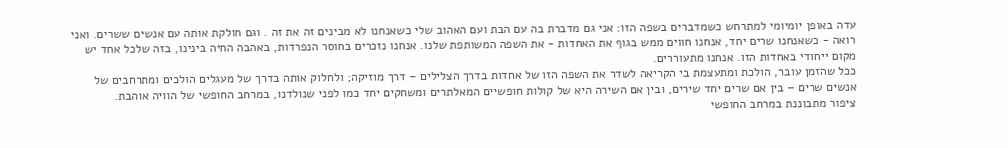עדה באופן יומיומי למתרחש כשמדברים בשפה הזו: אני גם מדברת בה עם הבת ועם האהוב שלי כשאנחנו לא מבינים זה את זה . וגם חולקת אותה עם אנשים ששרים. ואני רואה - כשאנחנו שרים יחד, אנחנו חווים ממש בגוף את האחדות - את השפה המשותפת שלנו. אנחנו נזכרים בחוסר הנפרדות, באהבה החיה בינינו, בזה שלכל אחד יש מקום ייחודי באחדות הזו. אנחנו מתעוררים.
ככל שהזמן עובר, הולכת ומתעצמת בי הקריאה לשדר את השפה הזו של אחדות בדרך הצלילים – דרך מוזיקה; ולחלוק אותה בדרך של מעגלים הולכים ומתרחבים של אנשים שרים – בין אם שרים יחד שירים, ובין אם השירה היא של קולות חופשיים המאלתרים ומשחקים יחד כמו לפני שנולדנו, במרחב החופשי של הוויה אוהבת.
ציפור מתבוננת במרחב החופשי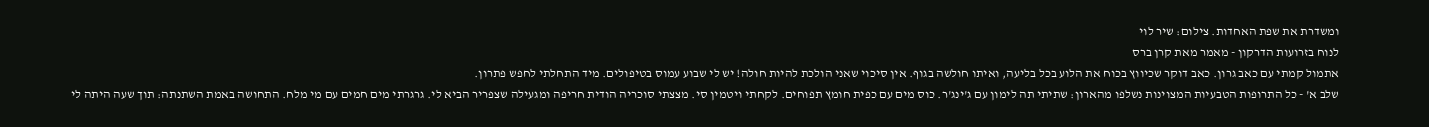ומשדרת את שפת האחדות. צילום: שיר לוי
לנוח בזרועות הדרקון - מאמר מאת קרן ברס
אתמול קמתי עם כאב גרון. כאב דוקר שכיווץ בכוח את הלוע בכל בליעה, ואיתו חולשה בגוף. אין סיכוי שאני הולכת להיות חולה! יש לי שבוע עמוס בטיפולים. מיד התחלתי לחפש פתרון.
שלב א' - כל התרופות הטבעיות המצוינות נשלפו מהארון: שתיתי תה לימון עם ג'ינג'ר. כוס מים עם כפית חומץ תפוחים. לקחתי ויטמין סי. מצצתי סוכריה הודית חריפה ומגעילה שצפריר הביא לי. גרגרתי מים חמים עם מי מלח. התחושה באמת השתנתה: תוך שעה היתה לי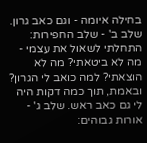בחילה איומה - וגם כאב גרון. שלב ב' - שלב החפירות: התחלתי לשאול את עצמי - מה לא ביטאתי? מה לא הוצאתי? למה כואב לי הגרון? ובאמת, תוך כמה דקות היה לי גם כאב ראש. שלב ג' - אורות גבוהים: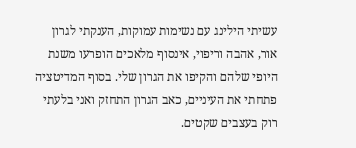עשיתי הילינג עם נשימות עמוקות, הענקתי לגרון אור, אהבה וריפוי, אינסוף מלאכים הופרעו משנת היופי שלהם והקיפו את הגרון שלי. בסוף המדיטציה פתחתי את העיניים, כאב הגרון התחזק ואני בלעתי רוק בעצבים שקטים.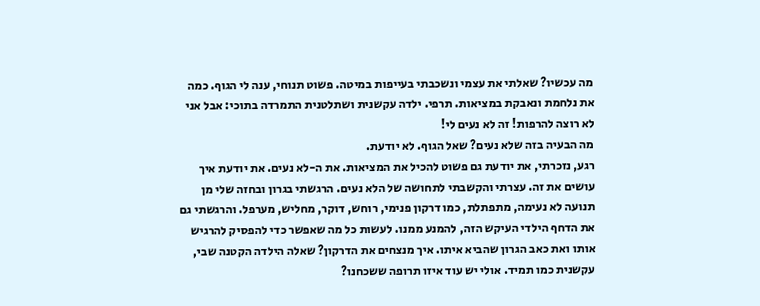מה עכשיו? שאלתי את עצמי ונשכבתי בעייפות במיטה. פשוט תנוחי, ענה לי הגוף. כמה את נלחמת ונאבקת במציאות. תרפי. ילדה עקשנית ושתלטנית התמרדה בתוכי: אבל אני לא רוצה להרפות! זה לא נעים לי!
מה הבעיה בזה שלא נעים? שאל הגוף. לא יודעת.
רגע, נזכרתי, את יודעת גם פשוט להכיל את המציאות. את ה-לא נעים. את יודעת איך עושים את זה. עצרתי והקשבתי לתחושה של הלא נעים. הרגשתי בגרון ובחזה שלי מן תנועה לא נעימה, מתפתלת, כמו דרקון פנימי, רוחש, דוקר, מחליש, מערפל. והרגשתי גם את הדחף הילדי העיקש הזה, להמנע ממנו. לעשות כל מה שאפשר כדי להפסיק להרגיש אותו ואת כאב הגרון שהביא איתו. איך מנצחים את הדרקון? שאלה הילדה הקטנה שבי, עקשנית כמו תמיד. אולי יש עוד איזו תרופה ששכחנו?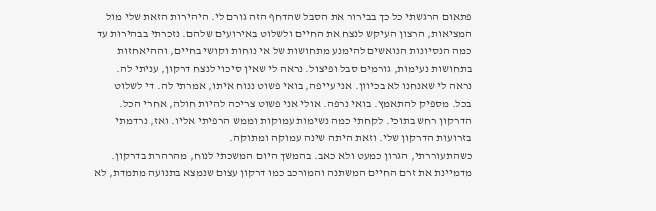פתאום הרגשתי כל כך בבירור את הסבל שהדחף הזה גורם לי. היהירות הזאת שלי מול המציאות, הרצון העיקש לנצח את החיים ולשלוט באירועים שלהם. נזכרתי בבהירות עד כמה הנסיונות הנואשים להימנע מתחושות של אי נוחות וקושי בחיים, וההיאחזות בתחושות נעימות, גורמים סבל ופיצול. נראה לי שאין סיכוי לנצח דרקון, עניתי לה. נראה לי שאנחנו לא בכיוון. אני עייפה, בואי פשוט ננוח איתו, אמרתי לה. די לשלוט בכל. מספיק להתאמץ. בואי נרפה. אולי אני פשוט צריכה להיות חולה, אחרי הכל. הדרקון רחש בתוכי. לקחתי כמה נשימות עמוקות וממש הרפיתי אליו. ואז, נרדמתי בזרועות הדרקון שלי. וזאת היתה שינה עמוקה ומתוקה.
כשהתעוררתי, הגרון כמעט ולא כאב. בהמשך היום המשכתי לנוח, מהרהרת בדרקון. מדמיינת את זרם החיים המשתנה והמורכב כמו דרקון עצום שנמצא בתנועה מתמדת, לא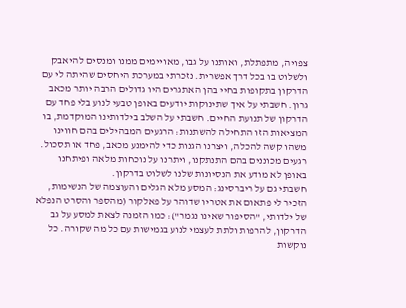צפויה, מתפתלת, ואותנו על גבו, מאויימים ממנו ומנסים להיאבק ולשלוט בו בכל דרך אפשרית. נזכרתי במערכת היחסים שהיתה לי עם הדרקון בתקופות בחיי בהן האתגרים היו גדולים הרבה יותר מכאב גרון. חשבתי על איך שתינוקות יודעים באופן טבעי לנוע בלי פחד עם הדרקון של תנועת החיים. חשבתי על השלב בילדותינו המוקדמת, בו המציאות הזו התחילה להשתנות: הרגעים המבהילים בהם חווינו משהו קשה להכלה, ויצרנו הגנות כדי להימנע מכאב, פחד או תסכול. רגעים מכוננים בהם התנתקנו, ויתרנו על נוכחות מלאה ופיתחנו באופן לא מודע את הנסיונות שלנו לשלוט בדרקון.
חשבתי גם על ריברסינג: המסע מלא הגלים והעוצמה של הנשימות, הזכיר לי פתאום את אטריו שדוהר על פאלקור (מהספר והסרט הנפלא של ילדותי, "הסיפור שאינו נגמר"): כמו הזמנה לצאת למסע על גב הדרקון, להרפות ולתת לעצמי לנוע בגמישות עם כל מה שקורה. כל נוקשות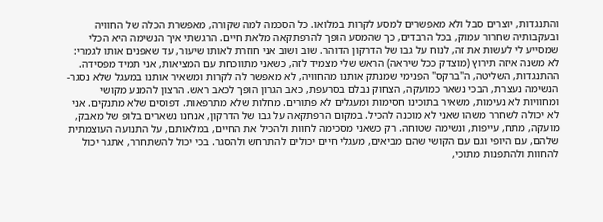והתנגדות, יוצרים סבל ולא מאפשרים למסע לקרות במלואו. כל הסכמה למה שקורה, מאפשרת הכלה של החוויה ובעקבותיה שחרור עמוק, בכל הרבדים, כך שהמסע הופך להרפתקאה מלאת חיים. הרגשתי איך הנשימה היא הכלי שמסייע לי לעשות את זה, לנוח על גבו של הדרקון הדוהר. שוב ושוב אני חוזרת לאותו שיעור, עד שאפנים אותו לגמרי: לא משנה איזה תירוץ (מוצדק ככל שיראה) הראש שלי מצמיד לזה, כשאני מתווכחת עם המציאות, אני תמיד מפסידה. ההתנגדות, השליטה, ה"ברקס" הפנימי שמנתק אותנו מהחוויה, לא מאפשר לה לקרות ומשאיר אותנו במעגל שלא נסגר- הנשימה נעצרת, הבכי נשאר כמועקה, הצחוק נבלם בסרעפת, כאב הגרון הופך לכאב ראש. הרצון להמנע מקושי ומחוויות לא נעימות, משאיר בתוכינו חסימות ומעגלים לא פתורים. מחלות שלא מתרפאות. דפוסים שלא מתנקים. אני לא יכולה לשחרר משהו שאני לא מוכנה להכיל. במקום הרפתקאה על גבו של הדרקון, אנחנו נשארים בלופ של מאבק, מועקה, מתח, עייפות, ונשימה שטוחה. רק כשאני מסכימה לחוות ולהכיל את החיים, במלאותם, על התנועה העוצמתית שלהם, עם היופי וגם עם הקושי שהם מביאים, מעגלי חיים יכולים להתרחש ולהסגר. בכי יכול להשתחרר, אתגר יכול להחוות ולהתפנות מתוכי,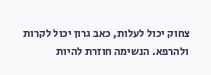צחוק יכול לעלות, כאב גרון יכול לקרות ולהרפא. הנשימה חוזרת להיות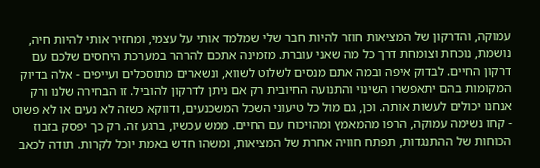עמוקה, והדרקון של המציאות חוזר להיות חבר שלי שמלמד אותי על עצמי, ומחזיר אותי להיות חיה, נושמת, נוכחת וצומחת דרך כל מה שאני עוברת. מזמינה אתכם להרהר במערכת היחסים שלכם עם דרקון החיים. לבדוק איפה ובמה אתם מנסים לשלוט לשווא, ונשארים מתוסכלים ועייפים - אלה בדיוק המקומות בהם יתאפשרו השינוי והתנועה החיובית רק אם ניתן לדרקון להוביל. זו הבחירה שלנו ורק אנחנו יכולים לעשות אותה. וכן, גם מול כל טיעוני השכל המשכנעים, ודווקא כשזה לא נעים או לא פשוט - קחו נשימה עמוקה, הרפו מהמאמץ ומהויכוח עם החיים. ממש עכשיו, ברגע זה. רק כך יפסק בזבוז הכוחות של ההתנגדות, תפתח חוויה אחרת של המציאות, ומשהו חדש באמת יוכל לקרות. תודה לכאב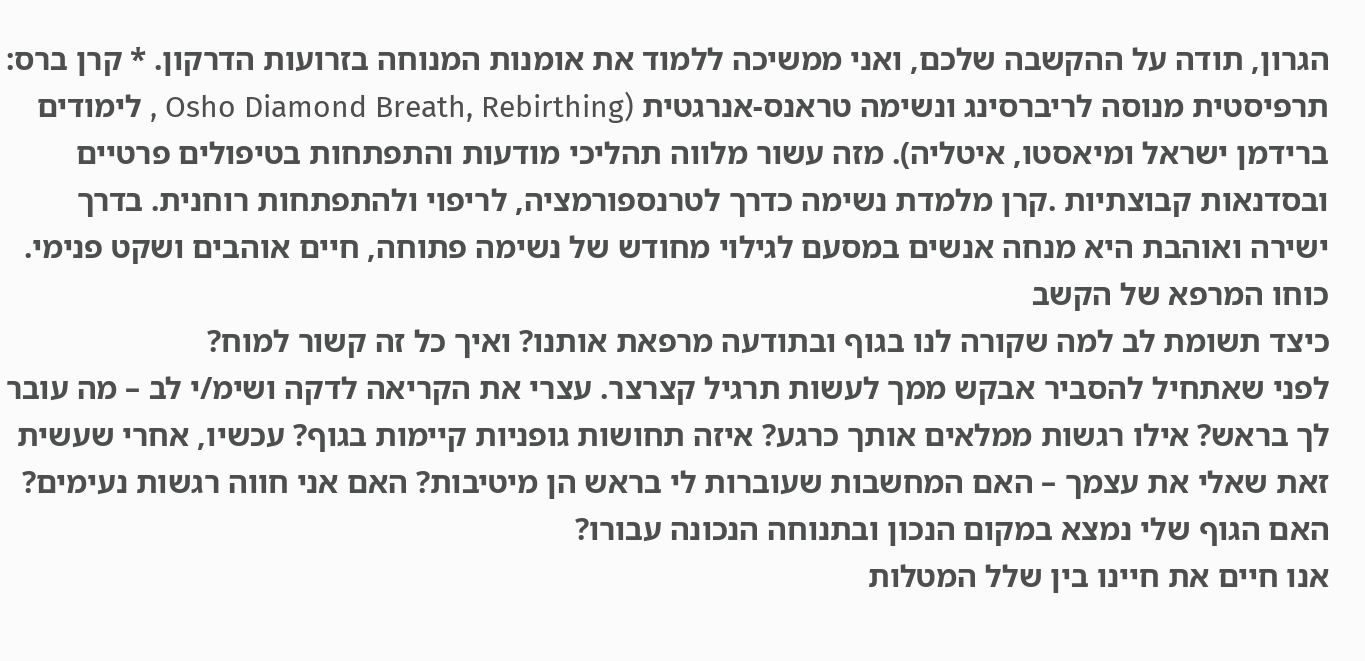הגרון, תודה על ההקשבה שלכם, ואני ממשיכה ללמוד את אומנות המנוחה בזרועות הדרקון. * קרן ברס:
תרפיסטית מנוסה לריברסינג ונשימה טראנס-אנרגטית (Osho Diamond Breath, Rebirthing , לימודים ברידמן ישראל ומיאסטו, איטליה). מזה עשור מלווה תהליכי מודעות והתפתחות בטיפולים פרטיים ובסדנאות קבוצתיות .קרן מלמדת נשימה כדרך לטרנספורמציה, לריפוי ולהתפתחות רוחנית. בדרך ישירה ואוהבת היא מנחה אנשים במסעם לגילוי מחודש של נשימה פתוחה, חיים אוהבים ושקט פנימי.
כוחו המרפא של הקשב
כיצד תשומת לב למה שקורה לנו בגוף ובתודעה מרפאת אותנו? ואיך כל זה קשור למוח?
לפני שאתחיל להסביר אבקש ממך לעשות תרגיל קצרצר. עצרי את הקריאה לדקה ושימ/י לב – מה עובר לך בראש? אילו רגשות ממלאים אותך כרגע? איזה תחושות גופניות קיימות בגוף? עכשיו, אחרי שעשית זאת שאלי את עצמך – האם המחשבות שעוברות לי בראש הן מיטיבות? האם אני חווה רגשות נעימים? האם הגוף שלי נמצא במקום הנכון ובתנוחה הנכונה עבורו?
אנו חיים את חיינו בין שלל המטלות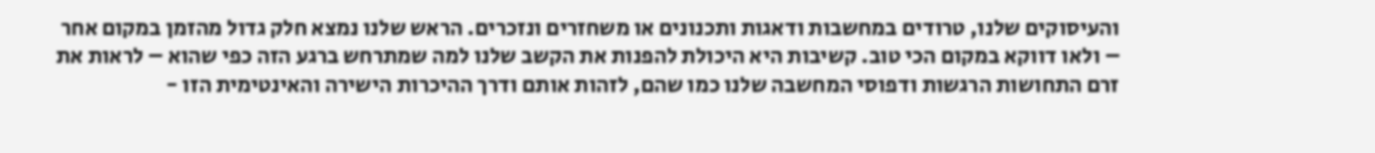והעיסוקים שלנו, טרודים במחשבות ודאגות ותכנונים או משחזרים ונזכרים. הראש שלנו נמצא חלק גדול מהזמן במקום אחר – ולאו דווקא במקום הכי טוב. קשיבות היא היכולת להפנות את הקשב שלנו למה שמתרחש ברגע הזה כפי שהוא – לראות את זרם התחושות הרגשות ודפוסי המחשבה שלנו כמו שהם, לזהות אותם ודרך ההיכרות הישירה והאינטימית הזו -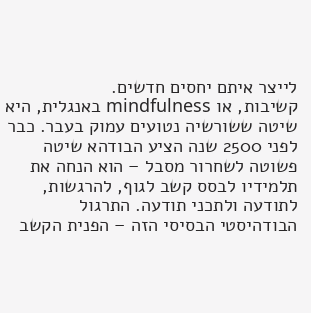לייצר איתם יחסים חדשים.
קשיבות, או mindfulness באנגלית, היא שיטה ששורשיה נטועים עמוק בעבר. כבר לפני 2500 שנה הציע הבודהא שיטה פשוטה לשחרור מסבל – הוא הנחה את תלמידיו לבסס קשב לגוף, להרגשות, לתודעה ולתכני תודעה. התרגול הבודהיסטי הבסיסי הזה – הפנית הקשב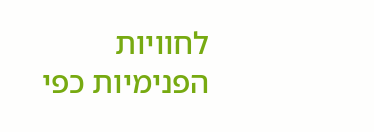לחוויות הפנימיות כפי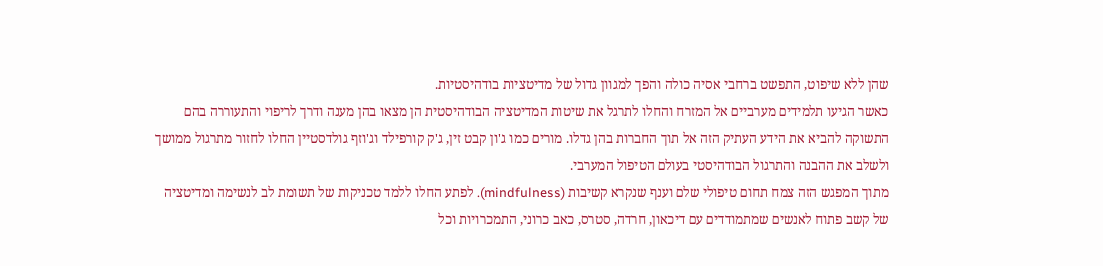שהן ללא שיפוט, התפשט ברחבי אסיה כולה והפך למגוון גדול של מדיטציות בודהיסטיות.
כאשר הגיעו תלמידים מערביים אל המזרח והחלו לתרגל את שיטות המדיטציה הבודהיסטית הן מצאו בהן מענה ודרך לריפוי והתעוררה בהם התשוקה להביא את הידע העתיק הזה אל תוך החברות בהן גדלו. מורים כמו ג'ון קבט זין, ג'ק קורפילד וג'וזף גולדסטיין החלו לחזור מתרגול ממושך ולשלב את ההבנה והתרגול הבודהיסטי בעולם הטיפול המערבי.
מתוך המפגש הזה צמח תחום טיפולי שלם וענף שנקרא קשיבות (mindfulness). לפתע החלו ללמד טכניקות של תשומת לב לנשימה ומדיטציה של קשב פתוח לאנשים שמתמודדים עם דיכאון, חרדה, סטרס, כאב כרוני, התמכרויות וכל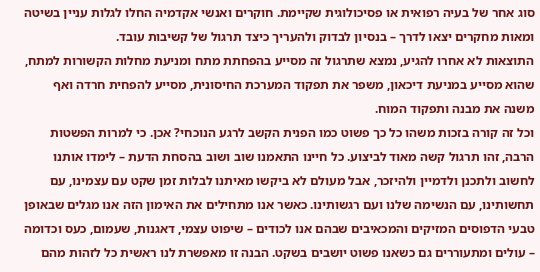סוג אחר של בעיה רפואית או פסיכולוגית שקיימת. חוקרים ואנשי אקדמיה החלו לגלות עניין בשיטה ומאות מחקרים יצאו לדרך – בנסיון לבדוק ולהעריך כיצד תרגול של קשיבות עובד.
התוצאות לא אחרו להגיע, נמצא שתרגול זה מסייע בהפחתת מתח ומניעת מחלות הקשורות למתח, שהוא מסייע במניעת דיכאון, משפר את תפקוד המערכת החיסונית, מסייע להפחית חרדה ואף משנה את מבנה ותפקוד המוח.
וכל זה קורה בזכות משהו כל כך פשוט כמו הפנית הקשב לרגע הנוכחי? אכן. כי למרות הפשטות הרבה, זהו תרגול קשה מאוד לביצוע. כל חיינו התאמנו שוב ושוב בהסחת הדעת – לימדו אותנו לחשוב ולתכנן ולדמיין ולהיזכר, אבל מעולם לא ביקשו מאיתנו לבלות זמן שקט עם עצמינו, עם תחשותינו, עם הנשימה שלנו ועם רגשותינו. כאשר אנו מתחילים את האימון הזה אנו מגלים שבאופן טבעי הדפוסים המזיקים והמכאיבים שבהם אנו לכודים – שיפוט עצמי, דאגנות, שעמום, כעס וכדומה – עולים ומתעוררים גם כשאנו פשוט יושבים בשקט. הבנה זו מאפשרת לנו ראשית כל לזהות מהם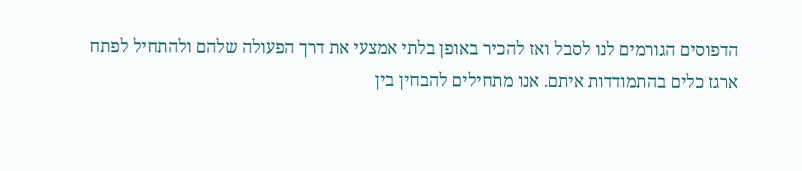הדפוסים הגורמים לנו לסבל ואז להכיר באופן בלתי אמצעי את דרך הפעולה שלהם ולהתחיל לפתח ארגז כלים בהתמודדות איתם. אנו מתחילים להבחין בין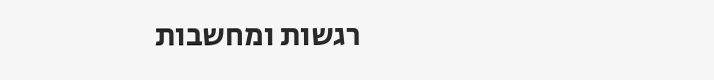רגשות ומחשבות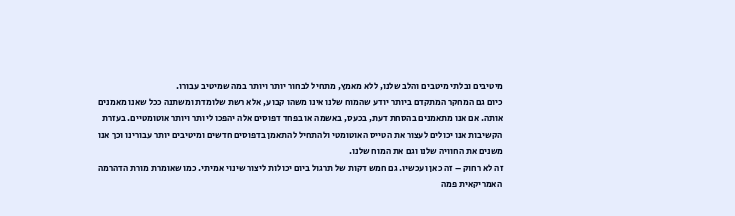מיטיבים ובלתי מיטבים והלב שלנו, ללא מאמץ, מתחיל לבחור יותר ויותר במה שמיטיב עבורו.
כיום גם המחקר המתקדם ביותר יודע שהמוח שלנו אינו משהו קבוע, אלא רשת שלומדת ומשתנה ככל שאנו מאמנים אותה. אם אנו מתאמנים בהסחת דעת, בכעס, באשמה או בפחד דפוסים אלה יהפכו ליותר ויותר אוטומטיים. בעזרת הקשיבות אנו יכולים לעצור את הטייס האוטומטי ולהתחיל להתאמן בדפוסים חדשים ומיטיבים יותר עבורינו וכך אנו משנים את החוויה שלנו וגם את המוח שלנו.
זה לא רחוק – זה כאן ועכשיו. גם חמש דקות של תרגול ביום יכולות ליצור שינוי אמיתי. כמו שאומרת מורת הדהרמה האמריקאית פמה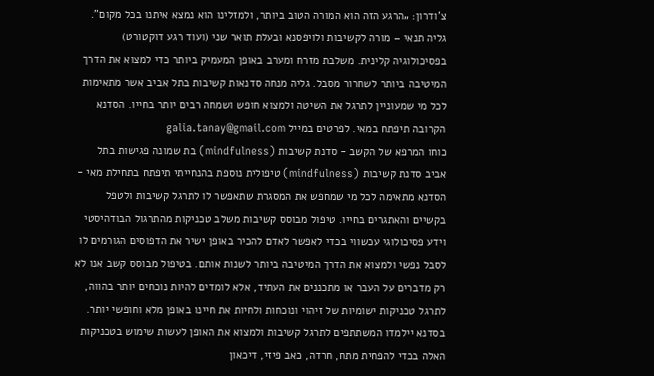צ'ודרון: „הרגע הזה הוא המורה הטוב ביותר, ולמזלינו הוא נמצא איתנו בכל מקום".
גליה תנאי – מורה לקשיבות ולויפסנא ובעלת תואר שני (ועוד רגע דוקטורט) בפסיכולוגיה קלינית. משלבת מזרח ומערב באופן המעמיק ביותר כדי למצוא את הדרך המיטיבה ביותר לשחרור מסבל. גליה מנחה סדנאות קשיבות בתל אביב אשר מתאימות לכל מי שמעוניין לתרגל את השיטה ולמצוא חופש ושמחה רבים יותר בחייו. הסדנא הקרובה תיפתח במאי. לפרטים במייל galia.tanay@gmail.com
כוחו המרפא של הקשב - סדנת קשיבות (mindfulness) בת שמונה פגישות בתל אביב סדנת קשיבות (mindfulness) טיפולית נוספת בהנחייתי תיפתח בתחילת מאי - הסדנא מתאימה לכל מי שמחפש את המסגרת שתאפשר לו לתרגל קשיבות ולטפל בקשיים והאתגרים בחייו. טיפול מבוסס קשיבות משלב טכניקות מהתרגול הבודהיסטי וידע פסיכולוגי עכשווי בכדי לאפשר לאדם להכיר באופן ישיר את הדפוסים הגורמים לו לסבל נפשי ולמצוא את הדרך המיטיבה ביותר לשנות אותם. בטיפול מבוסס קשב אנו לא רק מדברים על העבר או מתכננים את העתיד, אלא לומדים להיות נוכחים יותר בהווה, לתרגל טכניקות ישומיות של זיהוי ונוכחות ולחיות את חיינו באופן מלא וחופשי יותר. בסדנא יילמדו המשתתפים לתרגל קשיבות ולמצוא את האופן לעשות שימוש בטכניקות האלה בכדי להפחית מתח, חרדה, כאב פיזי, דיכאון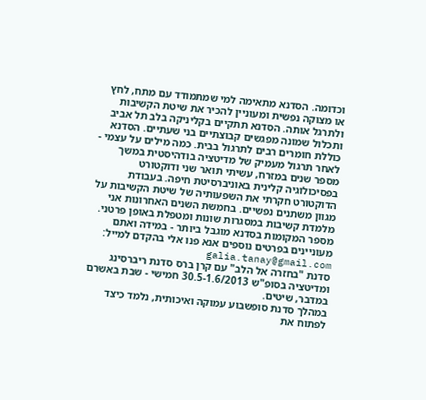וכדומה. הסדנא מתאימה למי שמתמודד עם מתח, לחץ או מצוקה נפשית ומעוניין להכיר את שיטת הקשיבות ולתרגל אותה. הסדנא תתקיים בקליניקה בלב תל אביב ותכלול שמונה מפגשים קבוצתיים בני שעתיים. הסדנא כוללת חומרים רבים לתרגול בבית. כמה מילים על עצמי - לאחר תרגול מעמיק של מדיטציה בודהיסטית במשך מספר שנים במזרח, עשיתי תואר שני ודוקטורט בפסיכולוגיה קלינית באוניברסיטת חיפה. בעבודת הדוקטורט חקרתי את השפעותיה של שיטת הקשיבות על מגוון משתנים נפשיים. בחמשת השנים האחרונות אני מלמדת קשיבות במסגרות שונות ומטפלת באופן פרטני. מספר המקומות בסדנא מוגבל ביותר - במידה ואתם מעוניינים בפרטים נוספים אנא פנו אלי בהקדם למייל: galia.tanay@gmail.com
סדנת "בחזרה אל הלב" עם קרן ברס סדנת ריברסינג ומדיטציה בסופ"ש 30.5-1.6/2013 חמישי - שבת באשרם במדבר, שיטים.
במהלך סדנת סופשבוע עמוקה ואיכותית, נלמד כיצד לפתוח את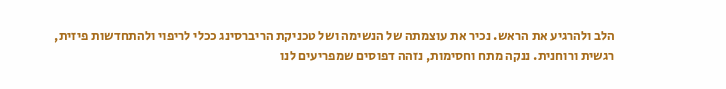הלב ולהרגיע את הראש. נכיר את עוצמתה של הנשימה ושל טכניקת הריברסינג ככלי לריפוי ולהתחדשות פיזית, רגשית ורוחנית. ננקה מתח וחסימות, נזהה דפוסים שמפריעים לנו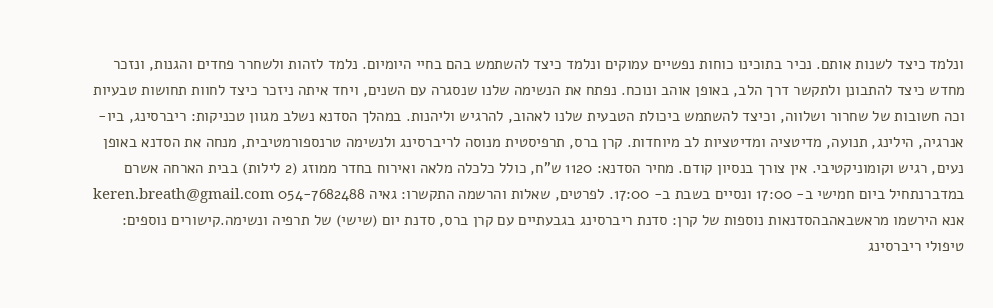ונלמד כיצד לשנות אותם. נכיר בתוכינו כוחות נפשיים עמוקים ונלמד כיצד להשתמש בהם בחיי היומיום. נלמד לזהות ולשחרר פחדים והגנות, ונזכר מחדש כיצד להתבונן ולתקשר דרך הלב, באופן אוהב ונוכח. נפתח את הנשימה שלנו שנסגרה עם השנים, ויחד איתה ניזכר כיצד לחוות תחושות טבעיות וכה חשובות של שחרור ושלווה, וכיצד להשתמש ביכולת הטבעית שלנו לאהוב, להרגיש וליהנות. במהלך הסדנא נשלב מגוון טכניקות: ריברסינג, ביו-אנרגיה, הילינג, תנועה, מדיטציה ומדיטציות לב מיוחדות. קרן ברס, תרפיסטית מנוסה לריברסינג ולנשימה טרנספורמטיבית, מנחה את הסדנא באופן נעים, רגיש וקומוניקטיבי. אין צורך בנסיון קודם. מחיר הסדנא: 1120 ש"ח, כולל כלכלה מלאה ואירוח בחדר ממוזג (2 לילות) בבית הארחה אשרם במדברנתחיל ביום חמישי ב- 17:00 ונסיים בשבת ב- 17:00. לפרטים, שאלות והרשמה התקשרו: גאיה 054-7682488 keren.breath@gmail.com אנא הירשמו מראשבאהבהסדנאות נוספות של קרן: סדנת ריברסינג בגבעתיים עם קרן ברס, סדנת יום (שישי) של תרפיה ונשימה.קישורים נוספים: טיפולי ריברסינג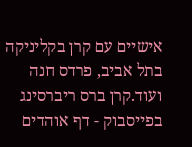אישיים עם קרן בקליניקה בתל אביב, פרדס חנה ועוד.קרן ברס ריברסינג בפייסבוק - דף אוהדים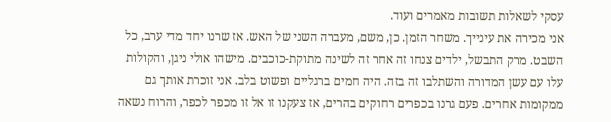עסקי לשאלות תשובות מאמרים ועוד.
אני מכירה את עינייך. משחר הזמן. כן, משם, מעברה השני של האש. אז שרנו יחד מדי ערב, כל השבט. מרק התבשל, ילדים צנחו זה אחר זה לשינה מתוקת-כוכבים. מישהו אולי ניגן, והקולות עלו עם עשן המדורה והשתלבו זה בזה. היה חמים ברגליים ופשוט בלב. אני זוכרת אותך גם ממקומות אחרים. פעם גרנו בכפרים רחוקים בהרים, אז צעקנו זו אל זו מכפר לכפר, והרוח נשאה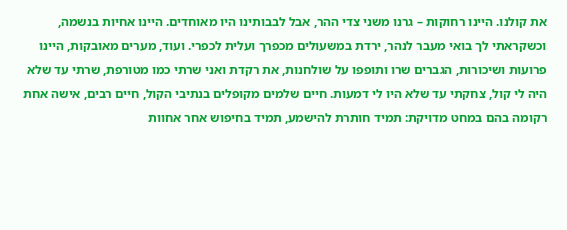את קולנו. היינו רחוקות – גרנו משני צדי ההר, אבל לבבותינו היו מאוחדים. היינו אחיות בנשמה, וכשקראתי לך בואי מעבר לנהר, ירדת במשעולים מכפרך ועלית לכפרי. ועוד, מערים מאובקות, היינו פרועות ושיכורות, הגברים שרו ותופפו על שולחנות, את רקדת ואני שרתי כמו מטורפת, שרתי עד שלא היה לי קול, צחקתי עד שלא היו לי דמעות. חיים שלמים מקופלים בנתיבי הקול, חיים רבים, אישה אחת רקומה בהם במחט מדויקת: תמיד חותרת להישמע, תמיד בחיפוש אחר אחוות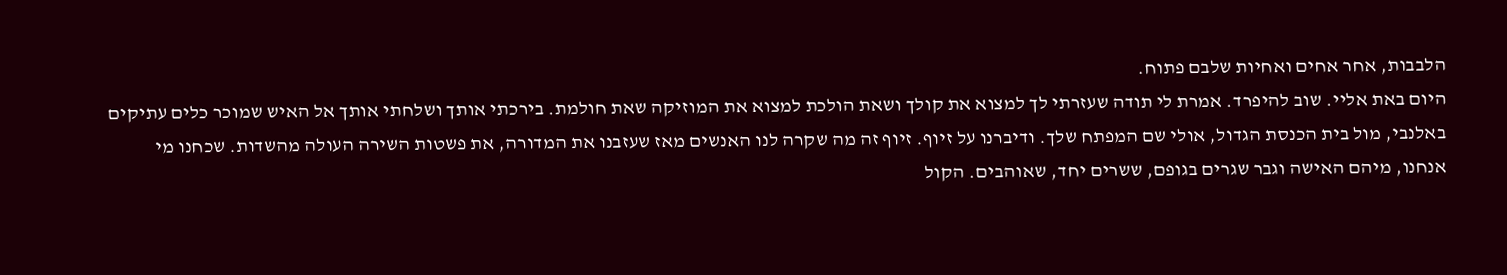הלבבות, אחר אחים ואחיות שלבם פתוח.
היום באת אליי. שוב להיפרד. אמרת לי תודה שעזרתי לך למצוא את קולך ושאת הולכת למצוא את המוזיקה שאת חולמת. בירכתי אותך ושלחתי אותך אל האיש שמוכר כלים עתיקים באלנבי, מול בית הכנסת הגדול, אולי שם המפתח שלך. ודיברנו על זיוף. זיוף זה מה שקרה לנו האנשים מאז שעזבנו את המדורה, את פשטות השירה העולה מהשדות. שכחנו מי אנחנו, מיהם האישה וגבר שגרים בגופם, ששרים יחד, שאוהבים. הקול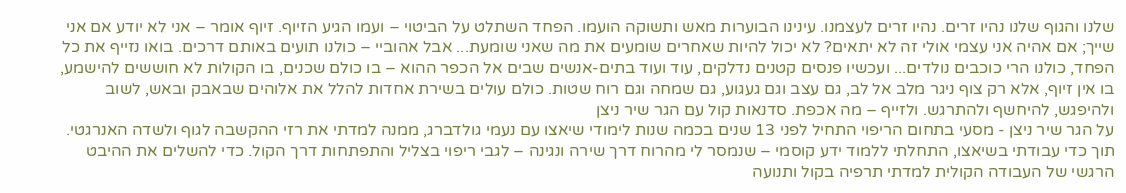שלנו והגוף שלנו נהיו זרים. נהיו זרים לעצמנו. עינינו הבוערות מאש ותשוקה הועמו. הפחד השתלט על הביטוי – ועמו הגיע הזיוף. זיוף אומר – אני לא יודע אם אני שייך; אם אהיה אני עצמי אולי זה לא יתאים? לא יכול להיות שאחרים שומעים את מה שאני שומעת... אבל אהוביי – כולנו תועים באותם דרכים. בואו נזייף את כל הפחד, כולנו הרי כוכבים נולדים... ועכשיו פנסים קטנים נדלקים, עוד ועוד בתים-אנשים שבים אל הכפר ההוא – בו כולם שכנים, בו הקולות לא חוששים להישמע, בו אין זיוף, אלא רק צוף ניגר מלב אל לב, גם עצב וגם געגוע, גם שמחה וגם רוח שטות. כולם עולים בשירת אחדות להלל את אלוהים שבאבק ובאש, לשוב ולהיפגש, להיחשף ולהתרגש. ולזייף – מה אכפת. סדנאות קול עם הגר שיר ניצן
על הגר שיר ניצן - מסעי בתחום הריפוי התחיל לפני 13 שנים בכמה שנות לימודי שיאצו עם נעמי גולדברג, ממנה למדתי את רזי ההקשבה לגוף ולשדה האנרגטי. תוך כדי עבודתי בשיאצו, התחלתי ללמוד ידע קוסמי – שנמסר לי מהרוח דרך שירה ונגינה – לגבי ריפוי בצליל והתפתחות דרך הקול. כדי להשלים את ההיבט הרגשי של העבודה הקולית למדתי תרפיה בקול ותנועה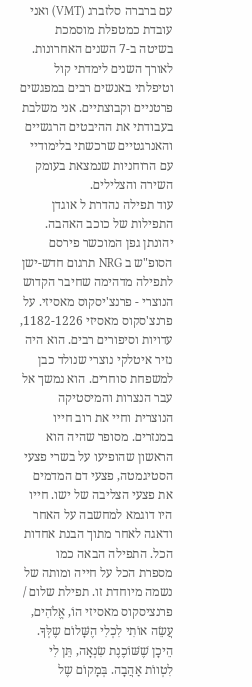עם ברברה סלזברג (VMT) ואני עובדת כמטפלת מוסמכת בשיטה ב-7 השנים האחרונות. לאורך השנים לימדתי קול וטיפלתי באנשים רבים במפגשים פרטניים וקבוצתיים. אני משלבת בעבודתי את ההיבטים הרגשיים והאנרגטיים שרכשתי בלימודיי עם הרוחניות שנמצאת בעומק השירה והצלילים.
עוד תפילה נהדרת ל אוגדן התפילות של כוכב האהבה. יהונתן גפן המוכשר פירסם הסופ"ש ב NRG תרגום חדש-ישן לתפילה מדהימה שחיבר הקדוש הנוצרי - פרנצ'יסקוס מאסיזי. על פרנצ'סקוס מאסיזי 1182-1226, עדויות וסיפורים רבים. הוא היה נזיר איטלקי נוצרי שנולד כבן למשפחת סוחרים. הוא נמשך אל עבר הנצרות והמיסטיקה הנוצרית וחיי את רוב חייו במנזרים. מסופר שהיה הוא הראשון שהופיעו על בשרי פצעי הסטיגמטה, פצעי דם המדמים את פצעי הצליבה של ישו. חייו היו דוגמא למחשבה על האחר ודאגה לאחר מתוך הבנת אחדות הכל. התפילה הבאה כמו מספרת הכל על חייה ומותה של נשמה מיוחדת זו. תפילת שלום / פרנציסקוס מאסיזי הוֹ, אֱלֹהִים, עֲשֵׂה אוֹתִי לִכְלִי הֶשָּׁלוֹם שֶלְּךָ. הֵיכָן שֶׁשּׁוֹכֶנֶת שִׂנְאָה, תֵּן לִי לִטְווֹת אַהֲבָה. בְּמָקוֹם שֶל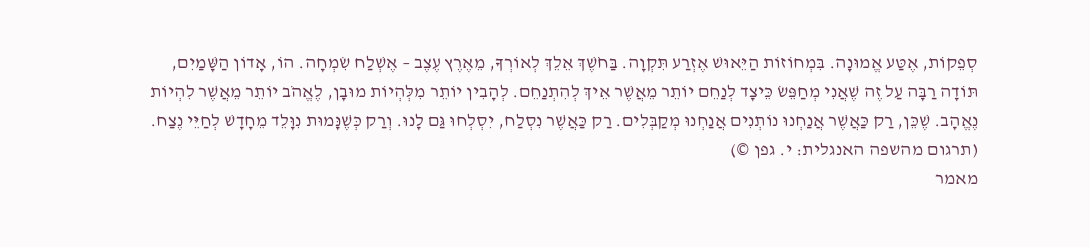סְפֵקוֹת, אֶטַּע אֱמוּנָה. בִּמְחוֹזוֹת הַיֵּאוּשׁ אֶזְרַע תִּקְוָה. בַּחֹשֶׁךְ אֵלֵךְ לְאוֹרְךָ, מֵאֶרֶץ עֶצֶב – אֶשְׁלַח שִׂמְחָה. הוֹ, אָדוֹן הַשָּׁמַיִם, תּוֹדָה רַבָּה עַל זֶה שֶׁאֲנִי מְחַפֵּשׂ כֵּיצָד לְנַחֵם יוֹתֵר מֵאֲשֶׁר אֵיךְ לְהִתְנַחֵם. לְהָבִין יוֹתֵר מִלְּהְיוֹת מוּבָן, לֶאֱהֹב יוֹתֵר מֵאֲשֶׁר לִהְיוֹת נֶאֱהָב. שֶׁכֵּן, רַק כַּאֲשֶׁר אֲנַחְנוּ נוֹתְנִים אֲנַחְנוּ מְקַבְּלִים. רַק כַּאֲשֶׁר נִסְלַח, יִסְלְחוּ גַּם לָנוּ. וְרַק כְּשֶׁנָּמוּת נִוָּלֵד מֵחָדָשׁ לְחַיֵּי נֶצַח. (תרגום מהשפה האנגלית: י. גפן ©)
מאמר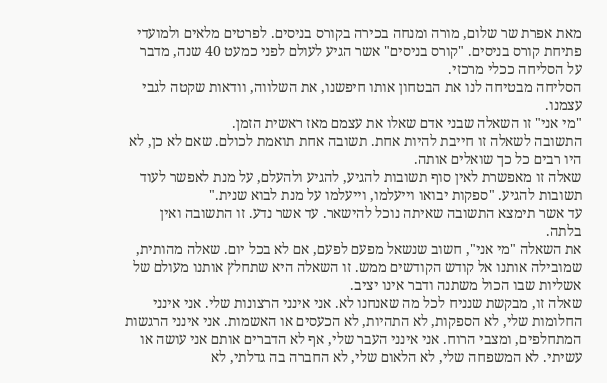מאת אפרת שר שלום, מורה ומנחה בכירה בקורס בניסים. לפרטים מלאים ולמועדי פתיחת קורס בניסים. "קורס בניסים" אשר הגיע לעולם לפני כמעט 40 שנה, מדבר על הסליחה ככלי מרכזי.
הסליחה מבטיחה לנו את הבטחון אותו חיפשנו, את השלווה, וודאות שקטה לגבי עצמנו.
"מי אני" זו השאלה שבני אדם שאלו את עצמם מאז ראשית הזמן.
התשובה לשאלה זו חייבת להיות אחת. תשובה אחת תואמת לכולם. שאם לא כן, לא היו רבים כל כך שואלים אותה.
שאלה זו מאפשרת לאין סוף תשובות להגיע, להגיע ולהעלם, על מנת לאפשר לעוד תשובות להגיע. "ספקות יבואו וייעלמו, וייעלמו על מנת לבוא שנית."
עד אשר תימצא התשובה שאיתה נוכל להישאר. עד אשר נדע. זו התשובה ואין בלתה.
את השאלה "מי אני", חשוב שנשאל מפעם לפעם, אם לא בכל יום. שאלה מהותית, שמובילה אותנו אל קודש הקודשים ממש. זו השאלה היא שתחלץ אותנו מעולם של אשליות שבו הכול משתנה ודבר אינו יציב.
שאלה זו, מבקשת שנניח לכל מה שאנחנו לא. אני אינני הרצונות שלי. אני אינני החלומות שלי, לא הספקות, לא התהיות, לא הכעסים או האשמות. אני אינני הרגשות המתחלפים, ומצבי הרוח. אני אינני העבר שלי, אף לא הדברים אותם אני עושה או עשיתי. לא המשפחה שלי, לא הלאום שלי, לא החברה בה גדלתי, לא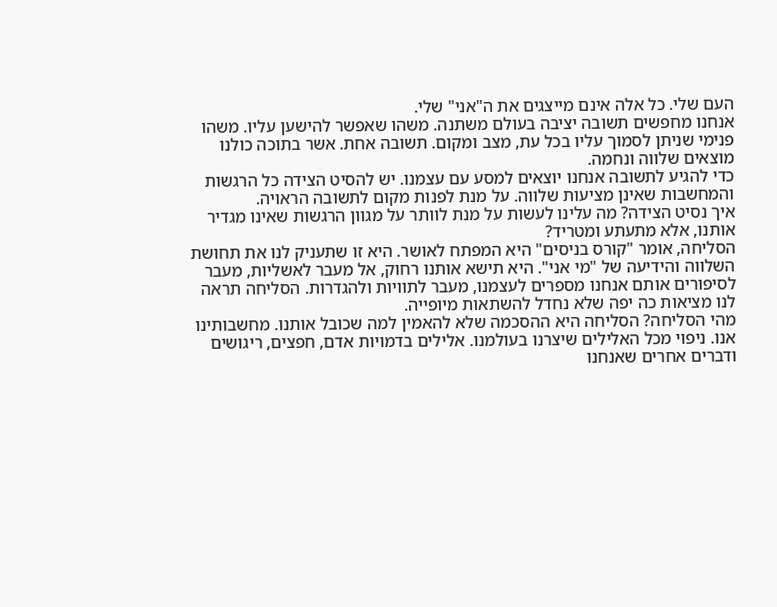העם שלי. כל אלה אינם מייצגים את ה"אני" שלי.
אנחנו מחפשים תשובה יציבה בעולם משתנה. משהו שאפשר להישען עליו. משהו פנימי שניתן לסמוך עליו בכל עת, מצב ומקום. תשובה אחת. אשר בתוכה כולנו מוצאים שלווה ונחמה.
כדי להגיע לתשובה אנחנו יוצאים למסע עם עצמנו. יש להסיט הצידה כל הרגשות והמחשבות שאינן מציעות שלווה. על מנת לפנות מקום לתשובה הראויה.
איך נסיט הצידה? מה עלינו לעשות על מנת לוותר על מגוון הרגשות שאינו מגדיר אותנו, אלא מתעתע ומטריד?
הסליחה, אומר "קורס בניסים" היא המפתח לאושר. היא זו שתעניק לנו את תחושת השלווה והידיעה של "מי אני". היא תישא אותנו רחוק, אל מעבר לאשליות, מעבר לסיפורים אותם אנחנו מספרים לעצמנו, מעבר לתוויות ולהגדרות. הסליחה תראה לנו מציאות כה יפה שלא נחדל להשתאות מיופייה.
מהי הסליחה? הסליחה היא ההסכמה שלא להאמין למה שכובל אותנו. מחשבותינו אנו. ניפוי מכל האלילים שיצרנו בעולמנו. אלילים בדמויות אדם, חפצים, ריגושים ודברים אחרים שאנחנו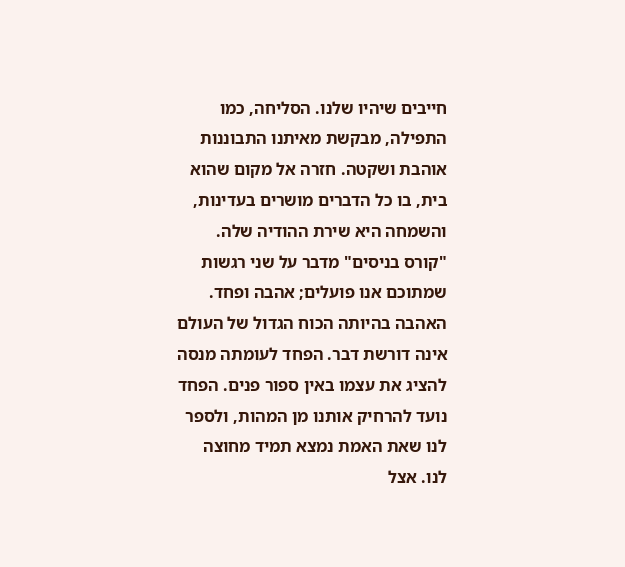חייבים שיהיו שלנו. הסליחה, כמו התפילה, מבקשת מאיתנו התבוננות אוהבת ושקטה. חזרה אל מקום שהוא בית, בו כל הדברים מושרים בעדינות, והשמחה היא שירת ההודיה שלה. "קורס בניסים" מדבר על שני רגשות שמתוכם אנו פועלים; אהבה ופחד. האהבה בהיותה הכוח הגדול של העולם אינה דורשת דבר. הפחד לעומתה מנסה להציג את עצמו באין ספור פנים. הפחד נועד להרחיק אותנו מן המהות, ולספר לנו שאת האמת נמצא תמיד מחוצה לנו. אצל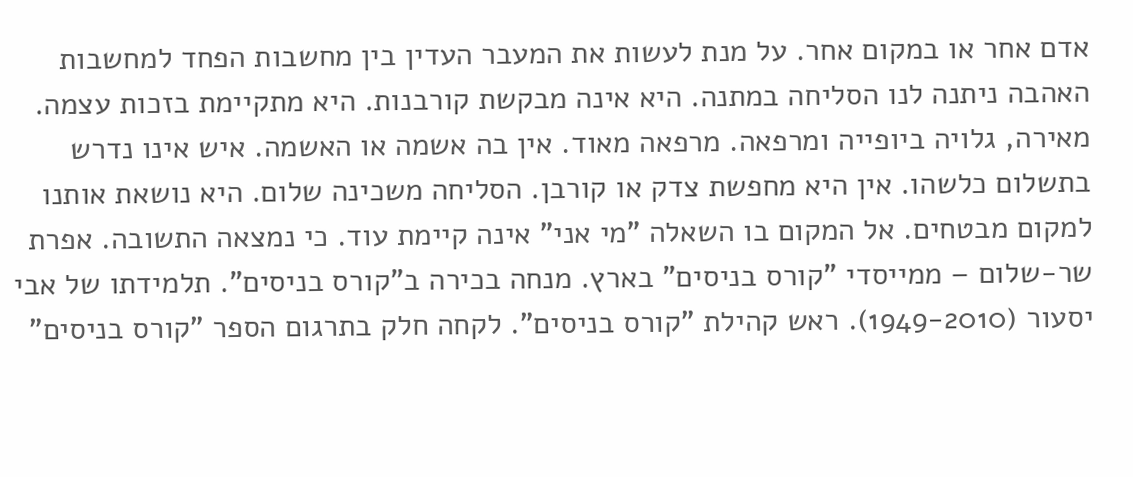אדם אחר או במקום אחר. על מנת לעשות את המעבר העדין בין מחשבות הפחד למחשבות האהבה ניתנה לנו הסליחה במתנה. היא אינה מבקשת קורבנות. היא מתקיימת בזכות עצמה. מאירה, גלויה ביופייה ומרפאה. מרפאה מאוד. אין בה אשמה או האשמה. איש אינו נדרש בתשלום כלשהו. אין היא מחפשת צדק או קורבן. הסליחה משכינה שלום. היא נושאת אותנו למקום מבטחים. אל המקום בו השאלה "מי אני" אינה קיימת עוד. כי נמצאה התשובה. אפרת שר-שלום – ממייסדי "קורס בניסים" בארץ. מנחה בכירה ב"קורס בניסים". תלמידתו של אבי יסעור (1949-2010). ראש קהילת "קורס בניסים". לקחה חלק בתרגום הספר "קורס בניסים"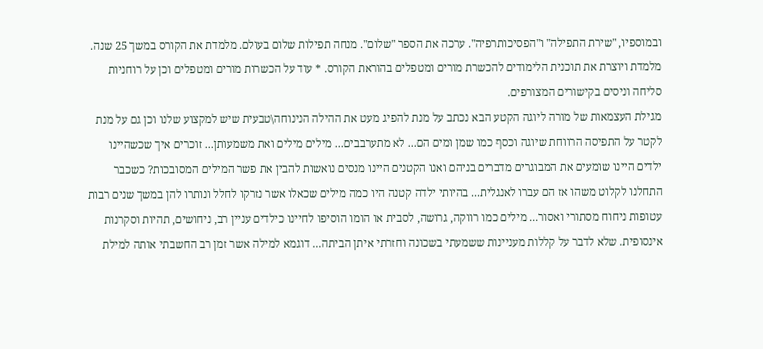ובמוספיו, "שירת התפילה" ו"הפסיכותרפיה". ערכה את הספר "שלום". מנחה תפילות שלום בעולם. מלמדת את הקורס במשך 25 שנה. מלמדת ויוצרת את תוכנית הלימודים להכשרת מורים ומטפלים בהוראת הקורס. * עוד על הכשרות מורים ומטפלים וכן על רוחניות סליחה וניסים בקישורים המצורפים.
מגילת העצמאות של מורה ליוגה הקטע הבא נכתב על מנת להפיג מעט את ההילה הנינוחה\טבעית שיש למקצוע שלנו וכן גם על מנת לקטר על התפיסה הרווחת שיוגה וכסף כמו שמן ומים הם... לא מתערבבים... מילים מילים ואת משמעותן... זוכרים איך שכשהיינו ילדים היינו שומעים את המבוגרים מדברים בניהם ואנו הקטנים היינו מנסים נואשות להבין את פשר המילים המסובכות? כשכבר התחלנו לקלוט משהו אז הם עברו לאנגלית... בהיותי ילדה קטנה היו כמה מילים שכאלו אשר נזרקו לחלל ונותרו להן במשך שנים רבות עטופות ניחוח מסתורי ואסור... מילים כמו רווקה, גרושה, לסבית או הומו הוסיפו לחיינו כילדים עניין רב, ניחושים, תהיות וסקרנות אינסופית. שלא לדבר על קללות מעניינות ששמעתי בשכונה וחזרתי איתן הביתה... דוגמא למילה אשר זמן רב החשבתי אותה למילת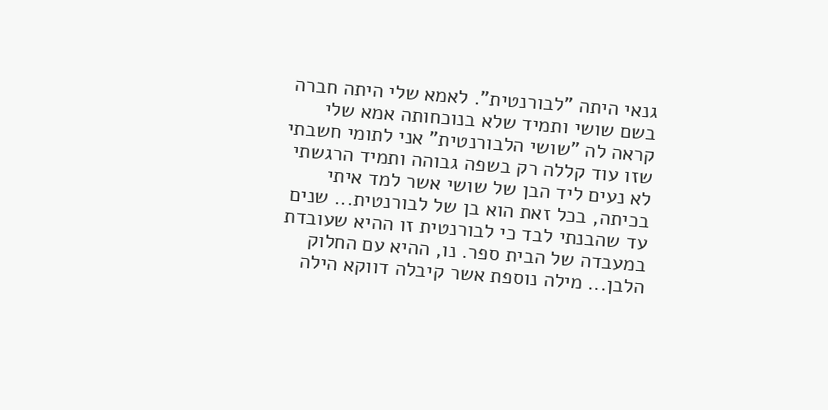גנאי היתה "לבורנטית". לאמא שלי היתה חברה בשם שושי ותמיד שלא בנוכחותה אמא שלי קראה לה "שושי הלבורנטית" אני לתומי חשבתי שזו עוד קללה רק בשפה גבוהה ותמיד הרגשתי לא נעים ליד הבן של שושי אשר למד איתי בכיתה, בכל זאת הוא בן של לבורנטית... שנים עד שהבנתי לבד כי לבורנטית זו ההיא שעובדת במעבדה של הבית ספר. נו, ההיא עם החלוק הלבן... מילה נוספת אשר קיבלה דווקא הילה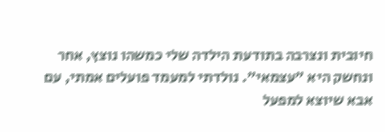חיובית ונצרבה בתודעת הילדה שלי כמשהו נוצץ, אחר ונחשק היא "עצמאי". נולדתי למעמד פועלים אמתי, עם אבא שיוצא למפעל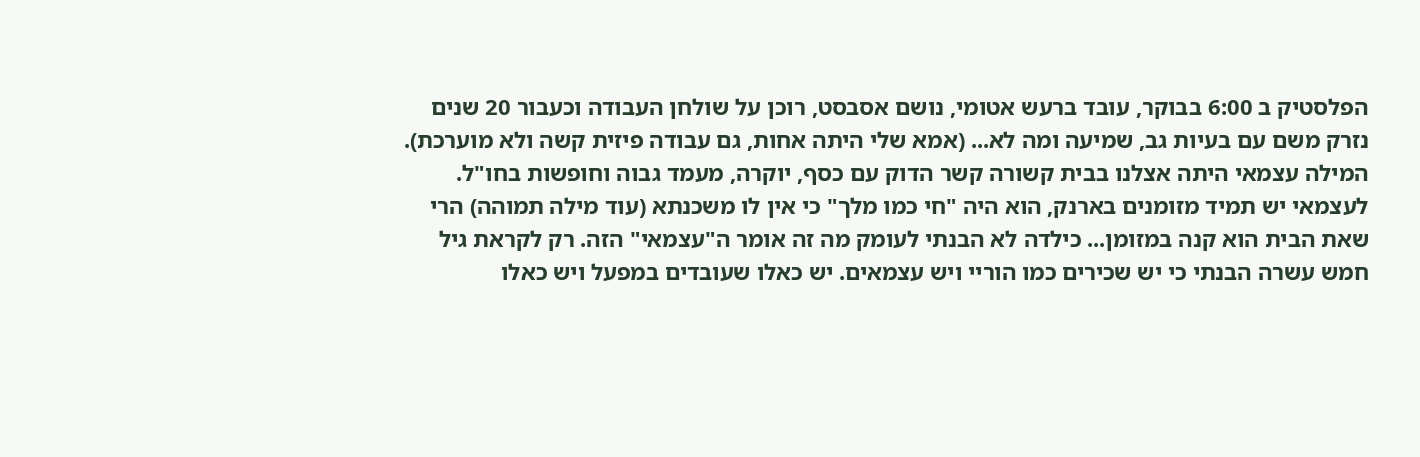הפלסטיק ב 6:00 בבוקר, עובד ברעש אטומי, נושם אסבסט, רוכן על שולחן העבודה וכעבור 20 שנים נזרק משם עם בעיות גב, שמיעה ומה לא... (אמא שלי היתה אחות, גם עבודה פיזית קשה ולא מוערכת). המילה עצמאי היתה אצלנו בבית קשורה קשר הדוק עם כסף, יוקרה, מעמד גבוה וחופשות בחו"ל. לעצמאי יש תמיד מזומנים בארנק, הוא היה "חי כמו מלך" כי אין לו משכנתא (עוד מילה תמוהה) הרי שאת הבית הוא קנה במזומן... כילדה לא הבנתי לעומק מה זה אומר ה"עצמאי" הזה. רק לקראת גיל חמש עשרה הבנתי כי יש שכירים כמו הוריי ויש עצמאים. יש כאלו שעובדים במפעל ויש כאלו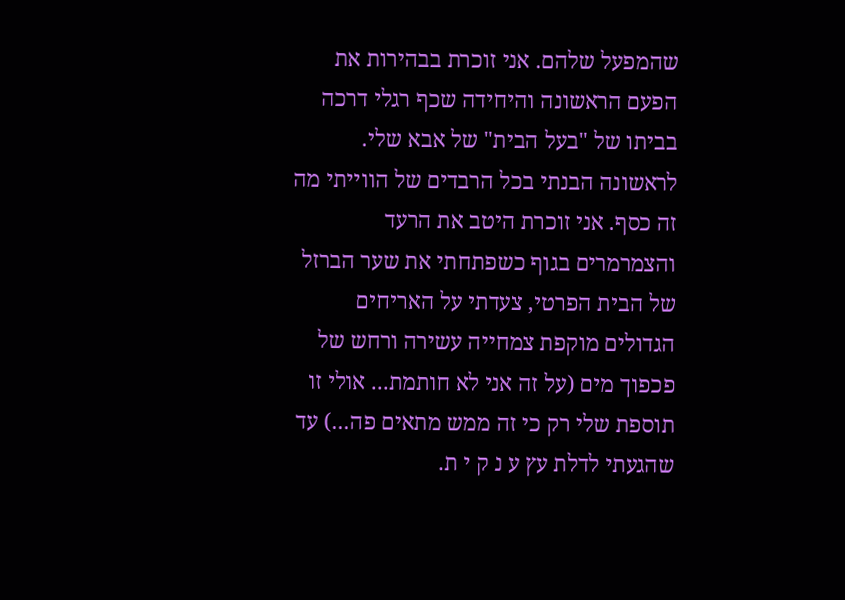שהמפעל שלהם. אני זוכרת בבהירות את הפעם הראשונה והיחידה שכף רגלי דרכה בביתו של "בעל הבית" של אבא שלי. לראשונה הבנתי בכל הרבדים של הווייתי מה זה כסף. אני זוכרת היטב את הרעד והצמרמרים בגוף כשפתחתי את שער הברזל של הבית הפרטי, צעדתי על האריחים הגדולים מוקפת צמחייה עשירה ורחש של פכפוך מים (על זה אני לא חותמת... אולי זו תוספת שלי רק כי זה ממש מתאים פה...) עד שהגעתי לדלת עץ ע נ ק י ת.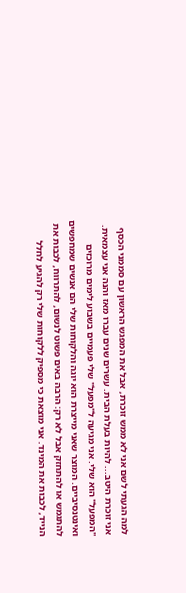למה הגעתי לשם אני לא ממש זוכרת, אבל את המפגש הראשון עם סממני הכסף אני זוכרת היטב... להיות בעלת הבית. עשרים שנים עברו מאז והנה אני עצמאית. "המפעל" הוא שלי. אני מגיעה ל"מפעל" שלי פעמיים בשבוע לימים מרוכזים ואינטנסיביים. המוצר שאני מייצרת הוא יוגה והלקוחות שלי הם אנשים שמחפשים להתגמש או להתחזק אבל לא רק: הרבה באים פשוט לנשום, להתרווח, לכבות את הנייד, לכבות את המינד. אני מוצאת כי מספיק ללקוחות שלי רק להגיע לחלל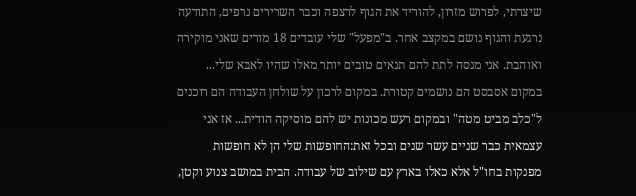שיצרתי, לפרוש מזרון, להוריד את הגוף לרצפה וכבר השרירים נרפים, התודעה נרגעת והגוף נושם במקצב אחר. ב"מפעל" שלי עובדים 18 מורים שאני מוקירה ואוהבת. אני מנסה לתת להם תנאים טובים יותר מאלו שהיו לאבא שלי... במקום אסבסט הם נושמים קטורת. במקום לרכון על שולחן העבודה הם רוכנים ל"כלב מביט מטה" ובמקום רעש מכונות יש להם מוסיקה הודית... אז אני עצמאית כבר שניים עשר שנים ובכל זאת:החופשות שלי הן לא חופשות מפנקות בחו"ל אלא כאלו בארץ עם שילוב של עבודה. הבית במושב צנוע וקטן,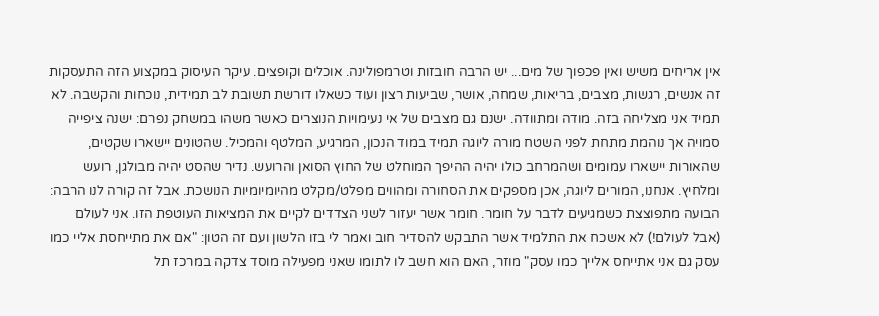אין אריחים משיש ואין פכפוך של מים... יש הרבה חובזות וטרמפולינה. אוכלים וקופצים. עיקר העיסוק במקצוע הזה התעסקות זה אנשים, רגשות, מצבים, בריאות, שמחה, אושר, שביעות רצון ועוד כשאלו דורשת תשובת לב תמידית, נוכחות והקשבה. לא תמיד אני מצליחה בזה. מודה ומתוודה. ישנם גם מצבים של אי נעימויות הנוצרים כאשר משהו במשחק נפרם: ישנה ציפייה סמויה אך נוהמת מתחת לפני השטח מורה ליוגה תמיד במוד הנכון, המרגיע, המלטף והמכיל. שהטונים יישארו שקטים, שהאורות יישארו עמומים ושהמרחב כולו יהיה ההיפך המוחלט של החוץ הסואן והרועש. נדיר שהסט יהיה מבולגן, רועש ומלחיץ. אנחנו, המורים ליוגה, אכן מספקים את הסחורה ומהווים מפלט/מקלט מהיומיומיות הנושכת. אבל זה קורה לנו הרבה: הבועה מתפוצצת כשמגיעים לדבר על חומר. חומר אשר יעזור לשני הצדדים לקיים את המציאות העוטפת הזו. אני לעולם (אבל לעולם!) לא אשכח את התלמיד אשר התבקש להסדיר חוב ואמר לי בזו הלשון ועם זה הטון: "אם את מתייחסת אליי כמו עסק גם אני אתייחס אלייך כמו עסק" מוזר, האם הוא חשב לו לתומו שאני מפעילה מוסד צדקה במרכז תל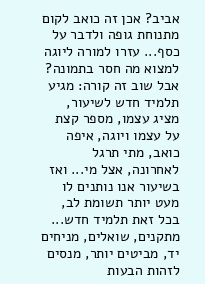אביב? אכן זה כואב לקום מתנוחת גופה ולדבר על כסף... עזרו למורה ליוגה למצוא מה חסר בתמונה? אבל שוב זה קורה: מגיע תלמיד חדש לשיעור, מציג עצמו, מספר קצת על עצמו ויוגה, איפה כואב, מתי תרגל לאחרונה, אצל מי... ואז בשיעור אנו נותנים לו מעט יותר תשומת לב, בכל זאת תלמיד חדש... מתקנים, שואלים, מניחים יד, מביטים יותר, מנסים לזהות הבעות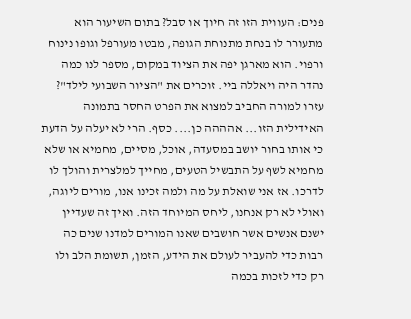פנים: העווית הזו זה חיוך או סבל? בתום השיעור הוא מתעורר לו בנחת מתנוחת הגופה, מבטו מעורפל וגופו נינוח ורפוי. הוא מארגן יפה את הציוד במקום, מספר לנו כמה נהדר היה ויאללה ביי. זוכרים את "הציור השבועי לילד"? עזרו למורה החביב למצוא את הפרט החסר בתמונה האידילית הזו... אהההה כן.... כסף. הרי לא יעלה על הדעת כי אותו בחור יושב במסעדה, אוכל, מסיים, מחמיא או שלא מחמיא לשף על התבשיל הטעים, מחייך למלצרית והולך לו לדרכו. אז אני שואלת על מה ולמה זכינו אנו, מורים ליוגה, ואולי לא רק אנחנו, ליחס המיוחד הזה. ואיך זה שעדיין ישנם אנשים אשר חושבים שאנו המורים למדנו שנים כה רבות כדי להעביר לעולם את הידע, הזמן, תשומת הלב ולו רק כדי לזכות בכמה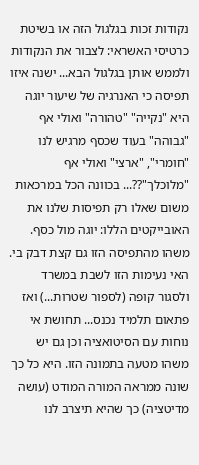נקודות זכות בגלגול הזה או בשיטת כרטיסי האשראי: לצבור את הנקודות ולממש אותן בגלגול הבא... ישנה איזו תפיסה כי האנרגיה של שיעור יוגה היא "נקייה" "טהורה" ואולי אף "גבוהה" בעוד שכסף מרגיש לנו "חומרי", "ארצי" ואולי אף "מלוכלך"??... בכוונה הכל במרכאות משום שאלו רק תפיסות שלנו את האובייקטים הללו: יוגה מול כסף. משהו מהתפיסה הזו גם קצת דבק בי. האי נעימות הזו לשבת במשרד ולסגור קופה (לספור שטרות...) ואז פתאום תלמיד נכנס... תחושת אי נוחות עם הסיטואציה וכן גם יש משהו מטעה בתמונה הזו. היא כל כך שונה ממראה המורה המודט (עושה מדיטציה) כך שהיא תיצרב לנו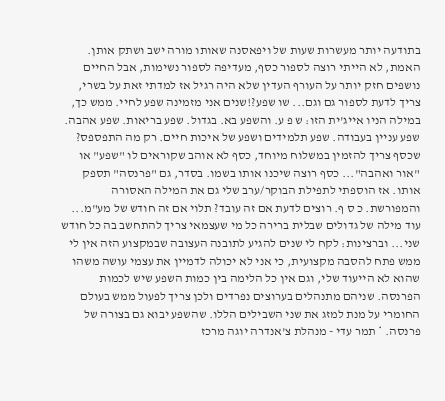בתודעה יותר מעשרות שעות של ויפאסנה שאותו מורה ישב ושתק אותן. האמת, לא הייתי רוצה לספור כסף, מעדיפה לספור נשימות, אבל החיים נושפים חזק יותר על העורף העדין שלא היה רגיל אז למדתי זאת על בשרי, צריך לדעת לספור גם וגם... שו שפע?!שנים אני מזמינה שפע לחיי. ממש כך, במילה הניו אייג'ית הזו: ש פ ע. והשפע בא. בגדול. שפע בריאות. שפע אהבה. שפע עניין בעבודה. שפע תלמידים ושפע של איכות חיים. רק מה התפספס? שכסף צריך להזמין במשלוח מיוחד, כסף לא אוהב שקוראים לו "שפע" או "אור ואהבה"... כסף רוצה שיכנו אותו בשמו. בסדר, גם "פרנסה" תספק אותו. אז הוספתי לתפילת הבוקר/ערב שלי גם את המילה האסורה והמפורשת. כ ס ף. רוצים לדעת אם זה עובד? תלוי אם זה חודש של מע"מ... עוד מילה של גדולים שבלית ברירה כל מי שעצמאי צריך להתחשב בה כל חודש שני... וברצינות: לקח לי שנים להגיע לתובנה העצובה שבמקצוע הזה אין לי ממש פתח להסבה מקצועית, כי אני לא יכולה לדמיין את עצמי עושה משהו שהוא לא הייעוד שלי, וגם אין כל הלימה בין כמות השפע שיש לכמות הפרנסה. שניהם מתנהלים בערוצים נפרדים ולכן צריך לפעול ממש בעולם החומרי על מנת למזג את שני השבילים הללו. שהשפע יבוא גם בצורה של פרנסה. * תמר עדי - מנהלת צ'אנדרה יוגה מרכז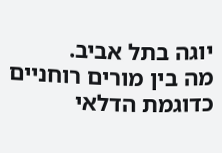יוגה בתל אביב.
מה בין מורים רוחניים כדוגמת הדלאי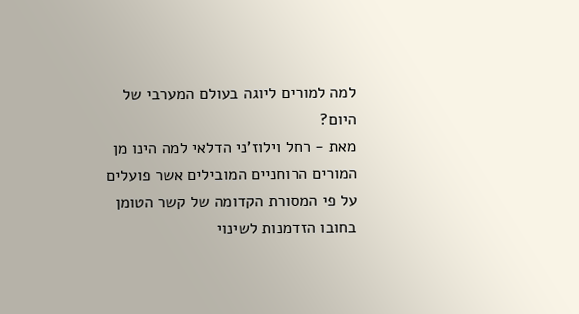למה למורים ליוגה בעולם המערבי של היום?
מאת - רחל וילוז'ני הדלאי למה הינו מן המורים הרוחניים המובילים אשר פועלים על פי המסורת הקדומה של קשר הטומן בחובו הזדמנות לשינוי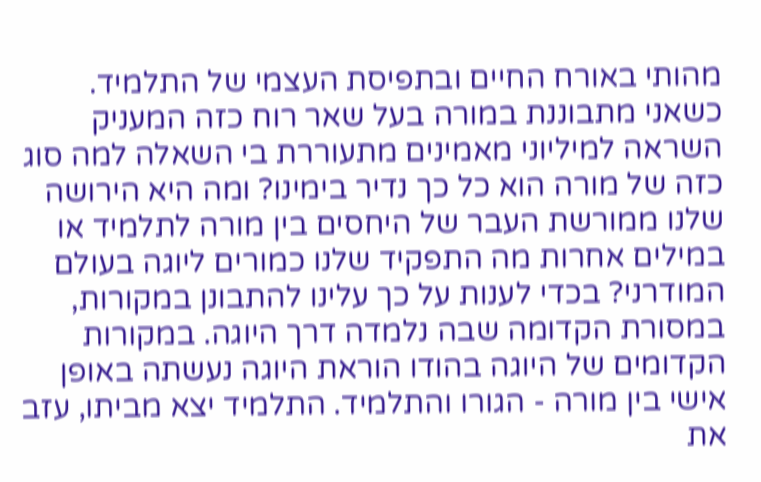מהותי באורח החיים ובתפיסת העצמי של התלמיד. כשאני מתבוננת במורה בעל שאר רוח כזה המעניק השראה למיליוני מאמינים מתעוררת בי השאלה למה סוג כזה של מורה הוא כל כך נדיר בימינו? ומה היא הירושה שלנו ממורשת העבר של היחסים בין מורה לתלמיד או במילים אחרות מה התפקיד שלנו כמורים ליוגה בעולם המודרני? בכדי לענות על כך עלינו להתבונן במקורות, במסורת הקדומה שבה נלמדה דרך היוגה. במקורות הקדומים של היוגה בהודו הוראת היוגה נעשתה באופן אישי בין מורה - הגורו והתלמיד. התלמיד יצא מביתו, עזב את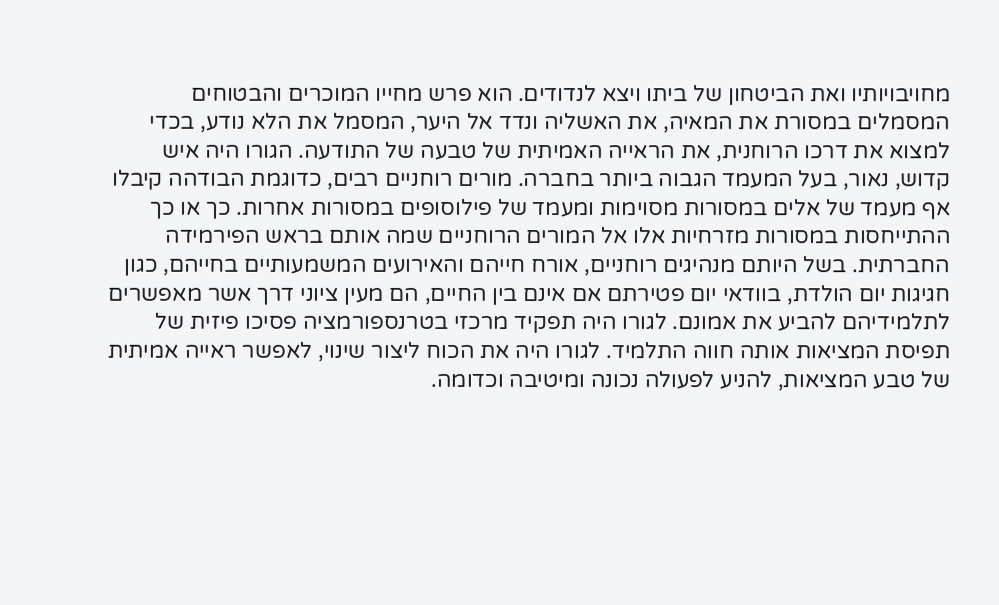מחויבויותיו ואת הביטחון של ביתו ויצא לנדודים. הוא פרש מחייו המוכרים והבטוחים המסמלים במסורת את המאיה, את האשליה ונדד אל היער, המסמל את הלא נודע, בכדי למצוא את דרכו הרוחנית, את הראייה האמיתית של טבעה של התודעה. הגורו היה איש קדוש, נאור, בעל המעמד הגבוה ביותר בחברה. מורים רוחניים רבים, כדוגמת הבודהה קיבלו אף מעמד של אלים במסורות מסוימות ומעמד של פילוסופים במסורות אחרות. כך או כך ההתייחסות במסורות מזרחיות אלו אל המורים הרוחניים שמה אותם בראש הפירמידה החברתית. בשל היותם מנהיגים רוחניים, אורח חייהם והאירועים המשמעותיים בחייהם, כגון חגיגות יום הולדת, בוודאי יום פטירתם אם אינם בין החיים, הם מעין ציוני דרך אשר מאפשרים לתלמידיהם להביע את אמונם. לגורו היה תפקיד מרכזי בטרנספורמציה פסיכו פיזית של תפיסת המציאות אותה חווה התלמיד. לגורו היה את הכוח ליצור שינוי, לאפשר ראייה אמיתית של טבע המציאות, להניע לפעולה נכונה ומיטיבה וכדומה.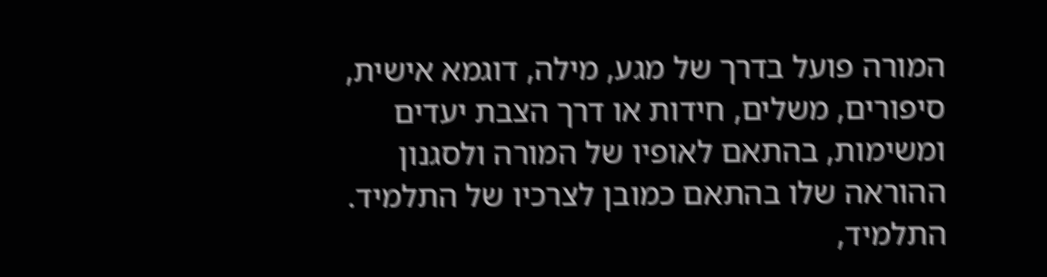המורה פועל בדרך של מגע, מילה, דוגמא אישית, סיפורים, משלים, חידות או דרך הצבת יעדים ומשימות, בהתאם לאופיו של המורה ולסגנון ההוראה שלו בהתאם כמובן לצרכיו של התלמיד. התלמיד,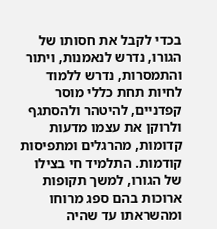בכדי לקבל את חסותו של הגורו, נדרש לנאמנות, ויתור והתמסרות, נדרש ללמוד לחיות תחת כללי מוסר קפדניים, להיטהר ולהסתגף ולרוקן את עצמו מדעות קדומות, מהרגלים ומתפיסות קודמות. התלמיד חי בצילו של הגורו, למשך תקופות ארוכות בהם ספג מרוחו ומהשראתו עד שהיה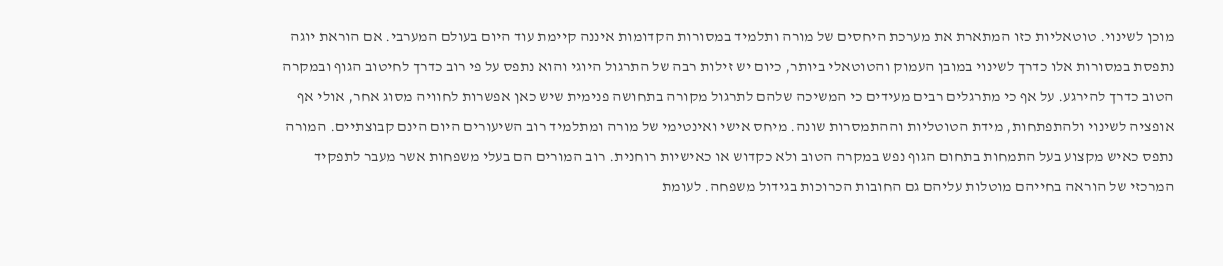מוכן לשינוי. טוטאליות כזו המתארת את מערכת היחסים של מורה ותלמיד במסורות הקדומות איננה קיימת עוד היום בעולם המערבי. אם הוראת יוגה נתפסת במסורות אלו כדרך לשינוי במובן העמוק והטוטאלי ביותר, כיום יש זילות רבה של התרגול היוגי והוא נתפס על פי רוב כדרך לחיטוב הגוף ובמקרה הטוב כדרך להירגע. על אף כי מתרגלים רבים מעידים כי המשיכה שלהם לתרגול מקורה בתחושה פנימית שיש כאן אפשרות לחוויה מסוג אחר, אולי אף אופציה לשינוי ולהתפתחות, מידת הטוטליות וההתמסרות שונה. מיחס אישי ואינטימי של מורה ומתלמיד רוב השיעורים היום הינם קבוצתיים. המורה נתפס כאיש מקצוע בעל התמחות בתחום הגוף נפש במקרה הטוב ולא כקדוש או כאישיות רוחנית. רוב המורים הם בעלי משפחות אשר מעבר לתפקיד המרכזי של הוראה בחייהם מוטלות עליהם גם החובות הכרוכות בגידול משפחה. לעומת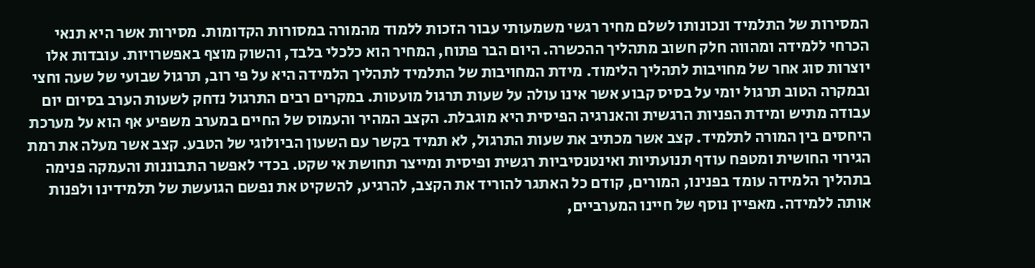המסירות של התלמיד ונכונותו לשלם מחיר רגשי משמעותי עבור הזכות ללמוד מהמורה במסורות הקדומות. מסירות אשר היא תנאי הכרחי ללמידה ומהווה חלק חשוב מתהליך ההכשרה. היום הבר פתוח, המחיר הוא כלכלי בלבד, והשוק מוצף באפשרויות. עובדות אלו יוצרות סוג אחר של מחויבות לתהליך הלימוד. מידת המחויבות של התלמיד לתהליך הלמידה היא על פי רוב, תרגול שבועי של שעה וחצי ובמקרה הטוב תרגול יומי על בסיס קבוע אשר אינו עולה על שעות תרגול מועטות. במקרים רבים התרגול נדחק לשעות הערב בסיום יום עבודה מתיש ומידת הפניות הרגשית והאנרגיה הפיסית היא מוגבלת. הקצב המהיר והעמוס של החיים במערב משפיע אף הוא על מערכת היחסים בין המורה לתלמיד. קצב אשר מכתיב את שעות התרגול, לא תמיד בקשר עם השעון הביולוגי של הטבע. קצב אשר מעלה את רמת הגירוי החושית ומטפח עודף תנועתיות ואינטנסיביות רגשית ופיסית ומייצר תחושת אי שקט. בכדי לאפשר התבוננות והעמקה פנימה בתהליך הלמידה עומד בפנינו, המורים, קודם כל האתגר להוריד את הקצב, להרגיע, להשקיט את נפשם הגועשת של תלמידינו ולפנות אותה ללמידה. מאפיין נוסף של חיינו המערביים,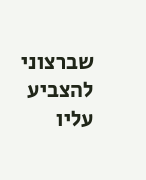שברצוני להצביע עליו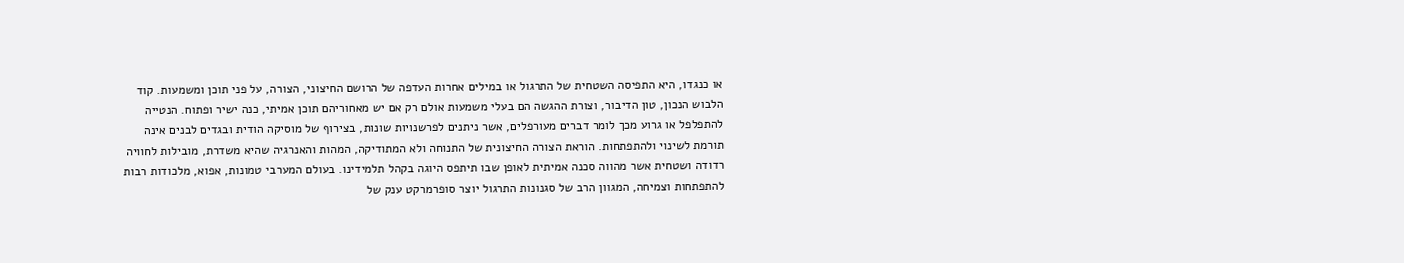או כנגדו, היא התפיסה השטחית של התרגול או במילים אחרות העדפה של הרושם החיצוני, הצורה, על פני תוכן ומשמעות. קוד הלבוש הנכון, טון הדיבור, וצורת ההגשה הם בעלי משמעות אולם רק אם יש מאחוריהם תוכן אמיתי, כנה ישיר ופתוח. הנטייה להתפלפל או גרוע מכך לומר דברים מעורפלים, אשר ניתנים לפרשנויות שונות, בצירוף של מוסיקה הודית ובגדים לבנים אינה תורמת לשינוי ולהתפתחות. הוראת הצורה החיצונית של התנוחה ולא המתודיקה, המהות והאנרגיה שהיא משדרת, מובילות לחוויה רדודה ושטחית אשר מהווה סכנה אמיתית לאופן שבו תיתפס היוגה בקהל תלמידינו. בעולם המערבי טמונות, אפוא, מלכודות רבות להתפתחות וצמיחה, המגוון הרב של סגנונות התרגול יוצר סופרמרקט ענק של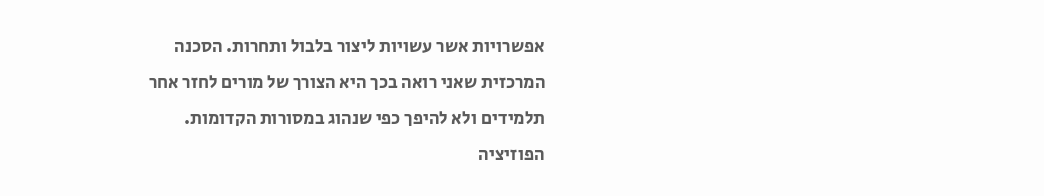אפשרויות אשר עשויות ליצור בלבול ותחרות. הסכנה המרכזית שאני רואה בכך היא הצורך של מורים לחזר אחר תלמידים ולא להיפך כפי שנהוג במסורות הקדומות. הפוזיציה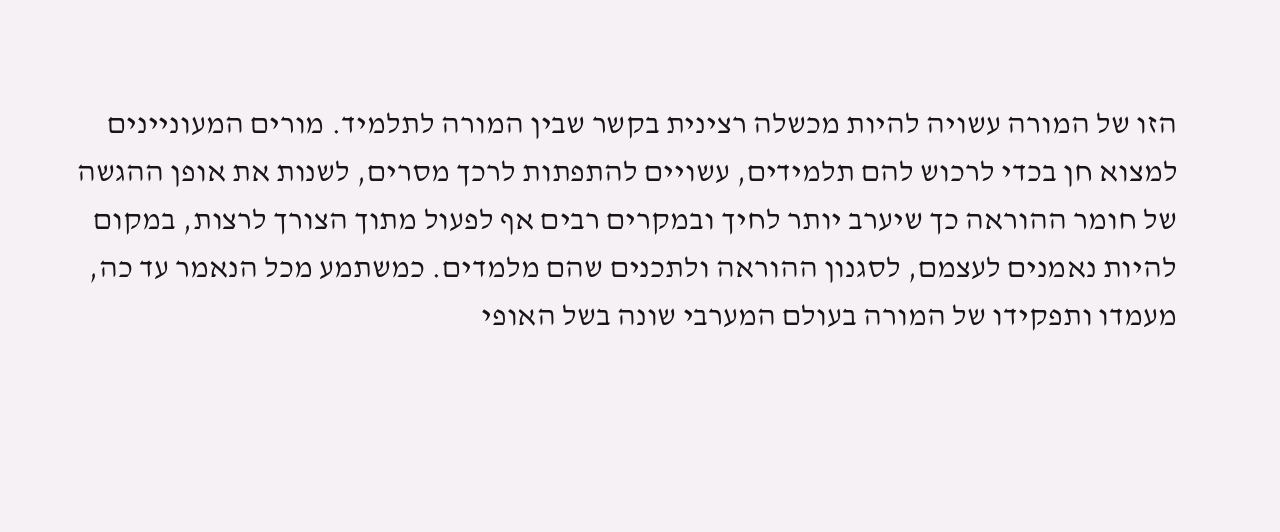הזו של המורה עשויה להיות מכשלה רצינית בקשר שבין המורה לתלמיד. מורים המעוניינים למצוא חן בכדי לרכוש להם תלמידים, עשויים להתפתות לרכך מסרים, לשנות את אופן ההגשה של חומר ההוראה כך שיערב יותר לחיך ובמקרים רבים אף לפעול מתוך הצורך לרצות, במקום להיות נאמנים לעצמם, לסגנון ההוראה ולתכנים שהם מלמדים. כמשתמע מכל הנאמר עד כה, מעמדו ותפקידו של המורה בעולם המערבי שונה בשל האופי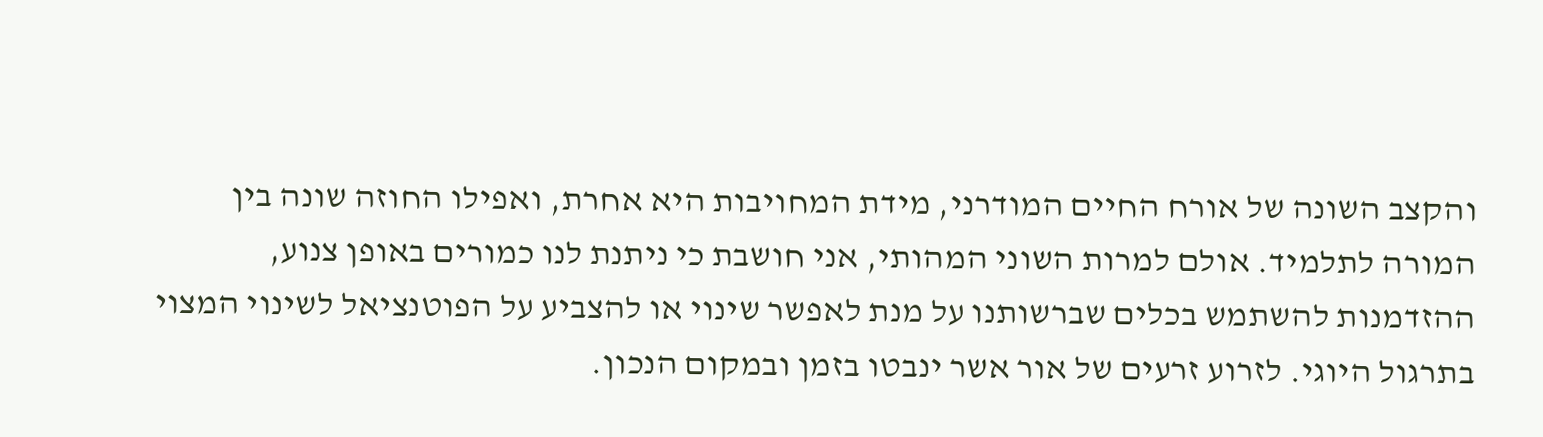והקצב השונה של אורח החיים המודרני, מידת המחויבות היא אחרת, ואפילו החוזה שונה בין המורה לתלמיד. אולם למרות השוני המהותי, אני חושבת כי ניתנת לנו כמורים באופן צנוע, ההזדמנות להשתמש בכלים שברשותנו על מנת לאפשר שינוי או להצביע על הפוטנציאל לשינוי המצוי בתרגול היוגי. לזרוע זרעים של אור אשר ינבטו בזמן ובמקום הנכון.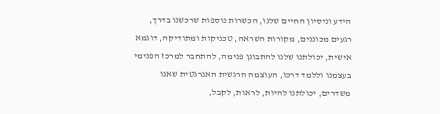הידע וניסיון החיים שלנו, הכשרות נוספות שרכשנו בדרך, רגעים מכוננים, מקורות השראה, טכניקות ומתודיקה, דוגמא אישית, יכולתנו שלנו להתבונן פנימה, להתחבר למרכז הפנימי בעצמנו וללמד דרכו, העוצמה הרגשית האנרגטית שאנו משדרים, יכולתנו להיות, לראות, לקבל,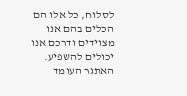לסלוח, כל אלו הם הכלים בהם אנו מצוידים ודרכם אנו יכולים להשפיע. האתגר העומד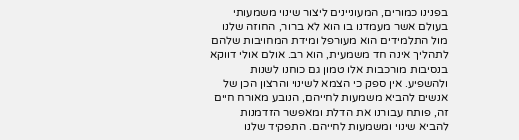בפנינו כמורים, המעוניינים ליצור שינוי משמעותי בעולם אשר מעמדנו בו הוא לא ברור, החוזה שלנו מול התלמידים הוא מעורפל ומידת המחויבות שלהם לתהליך אינה חד משמעית, הוא רב. אולם אולי דווקא בנסיבות מורכבות אלו טמון גם כוחנו לשנות ולהשפיע. אין ספק כי הצמא לשינוי והרצון הכן של אנשים להביא משמעות לחייהם, הנובע מאורח חיים זה, פותח עבורנו את הדלת ומאפשר הזדמנות להביא שינוי ומשמעות לחייהם. התפקיד שלנו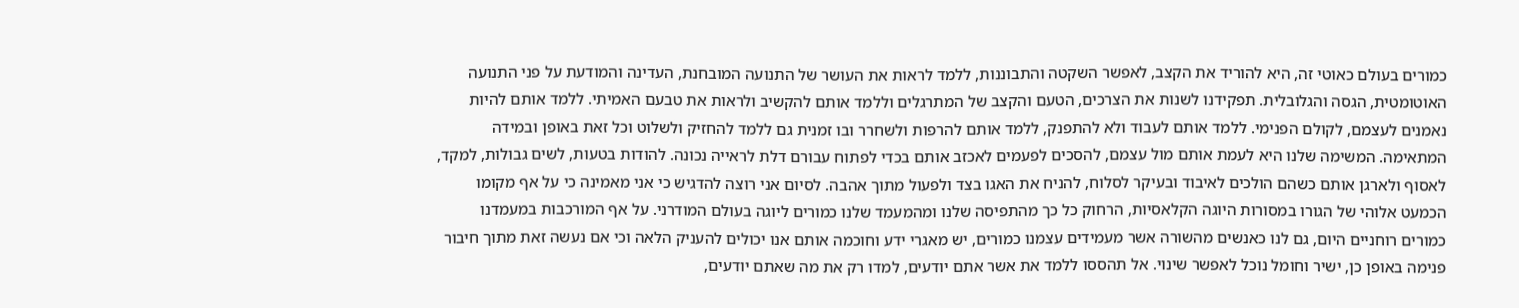כמורים בעולם כאוטי זה, היא להוריד את הקצב, לאפשר השקטה והתבוננות, ללמד לראות את העושר של התנועה המובחנת, העדינה והמודעת על פני התנועה האוטומטית, הגסה והגלובלית. תפקידנו לשנות את הצרכים, הטעם והקצב של המתרגלים וללמד אותם להקשיב ולראות את טבעם האמיתי. ללמד אותם להיות נאמנים לעצמם, לקולם הפנימי. ללמד אותם לעבוד ולא להתפנק, ללמד אותם להרפות ולשחרר ובו זמנית גם ללמד להחזיק ולשלוט וכל זאת באופן ובמידה המתאימה. המשימה שלנו היא לעמת אותם מול עצמם, להסכים לפעמים לאכזב אותם בכדי לפתוח עבורם דלת לראייה נכונה. להודות בטעות, לשים גבולות, למקד, לאסוף ולארגן אותם כשהם הולכים לאיבוד ובעיקר לסלוח, להניח את האגו בצד ולפעול מתוך אהבה. לסיום אני רוצה להדגיש כי אני מאמינה כי על אף מקומו הכמעט אלוהי של הגורו במסורות היוגה הקלאסיות, הרחוק כל כך מהתפיסה שלנו ומהמעמד שלנו כמורים ליוגה בעולם המודרני. על אף המורכבות במעמדנו כמורים רוחניים היום, גם לנו כאנשים מהשורה אשר מעמידים עצמנו כמורים, יש מאגרי ידע וחוכמה אותם אנו יכולים להעניק הלאה וכי אם נעשה זאת מתוך חיבור פנימה באופן כן, ישיר וחומל נוכל לאפשר שינוי. אל תהססו ללמד את אשר אתם יודעים, למדו רק את מה שאתם יודעים,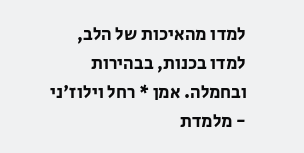למדו מהאיכות של הלב, למדו בכנות, בבהירות ובחמלה. אמן * רחל וילוז'ני - מלמדת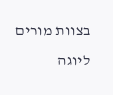בצוות מורים ליוגה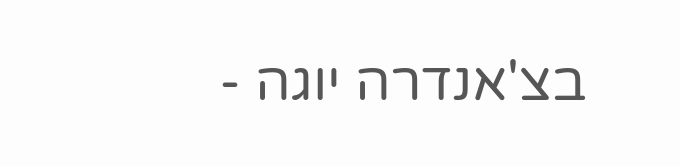בצ'אנדרה יוגה -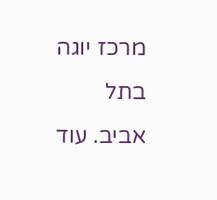מרכז יוגה בתל אביב. עוד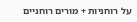על רוחניות + מורים רוחניים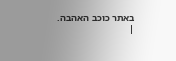באתר כוכב האהבה.
|